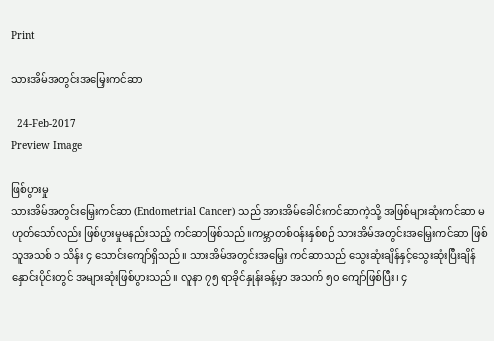Print

သားအိမ်အတွင်းအမြှေးကင်ဆာ

  24-Feb-2017
Preview Image

ဖြစ်ပွားမှု
သားအိမ်အတွင်းမြှေးကင်ဆာ (Endometrial Cancer) သည် အားအိမ်ခေါင်းကင်ဆာကဲ့သို့ အဖြစ်များဆုံးကင်ဆာ မဟုတ်သော်လည်း ဖြစ်ပွားမှုမနည်းသည့် ကင်ဆာဖြစ်သည်။ကမ္ဘာတစ်ဝန်းနှစ်စဉ် သားအိမ်အတွင်းအမြှေးကင်ဆာ ဖြစ်သူအသစ် ၁ သိန်း ၄ သောင်းကျော်ရှိသည်။ သားအိမ်အတွင်းအမြှေး ကင်ဆာသည် သွေးဆုံးချိန်နှင့်သွေးဆုံးပြီးချိန် နှောင်းပိုင်းတွင် အများဆုံးဖြစ်ပွားသည်။ လူနာ ၇၅ ရာခိုင်နှုန်းခန့်မှာ အသက် ၅၀ ကျော်ဖြစ်ပြီး၊ ၄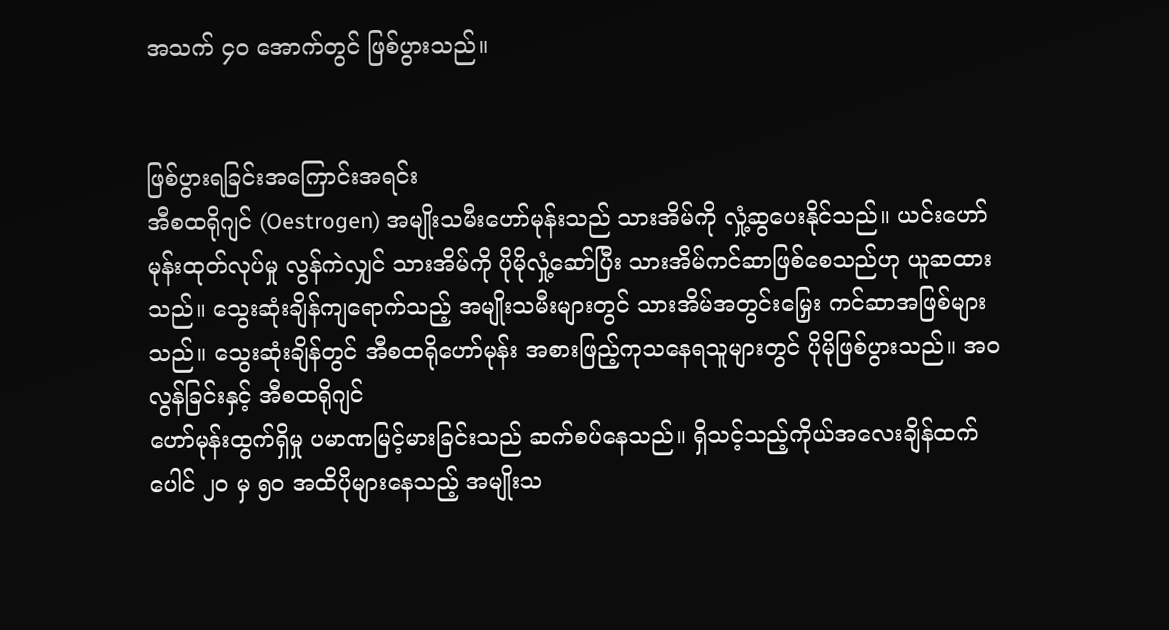အသက် ၄၀ အောက်တွင် ဖြစ်ပွားသည်။


ဖြစ်ပွားရခြင်းအကြောင်းအရင်း
အီစထရိုဂျင် (Oestrogen) အမျိုးသမီးဟော်မုန်းသည် သားအိမ်ကို လှုံ့ဆွပေးနိုင်သည်။ ယင်းဟော်မုန်းထုတ်လုပ်မှု လွန်ကဲလျှင် သားအိမ်ကို ပိုမိုလှုံ့ဆော်ပြီး သားအိမ်ကင်ဆာဖြစ်စေသည်ဟု ယူဆထားသည်။ သွေးဆုံးချိန်ကျရောက်သည့် အမျိုးသမီးများတွင် သားအိမ်အတွင်းမြှေး ကင်ဆာအဖြစ်များသည်။ သွေးဆုံးချိန်တွင် အီစထရိုဟော်မုန်း အစားဖြည့်ကုသနေရသူများတွင် ပိုမိုဖြစ်ပွားသည်။ အဝလွန်ခြင်းနှင့် အီစထရိုဂျင်
ဟော်မုန်းထွက်ရှိမှု ပမာဏမြင့်မားခြင်းသည် ဆက်စပ်နေသည်။ ရှိသင့်သည့်ကိုယ်အလေးချိန်ထက် ပေါင် ၂၀ မှ ၅၀ အထိပိုများနေသည့် အမျိုးသ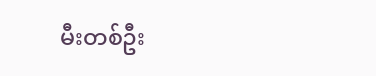မီးတစ်ဦး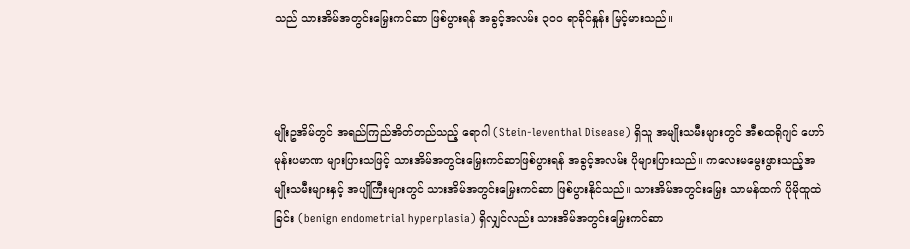သည် သားအိမ်အတွင်းမြှေးကင်ဆာ ဖြစ်ပွားရန် အခွင့်အလမ်း ၃၀၀ ရာခိုင်နှုန်း မြင့်မားသည်။



မျိုးဥအိမ်တွင် အရည်ကြည်အိတ်တည်သည့် ရောဂါ (Stein-leventhal Disease) ရှိသူ အမျိုးသမီးများတွင် အီစထရိုဂျင် ဟော်မုန်းပမာဏ များပြားသဖြင့် သားအိမ်အတွင်းမြှေးကင်ဆာဖြစ်ပွားရန် အခွင့်အလမ်း ပိုများပြားသည်။ ကလေးမမွေးဖွားသည့်အမျိုးသမီးများနှင့် အပျိုကြီးများတွင် သားအိမ်အတွင်းမြှေးကင်ဆာ ဖြစ်ပွားနိုင်သည်။ သားအိမ်အတွင်းမြှေး သာမန်ထက် ပိုမိုထူထဲခြင်း (benign endometrial hyperplasia) ရှိလျှင်လည်း သားအိမ်အတွင်းမြှေးကင်ဆာ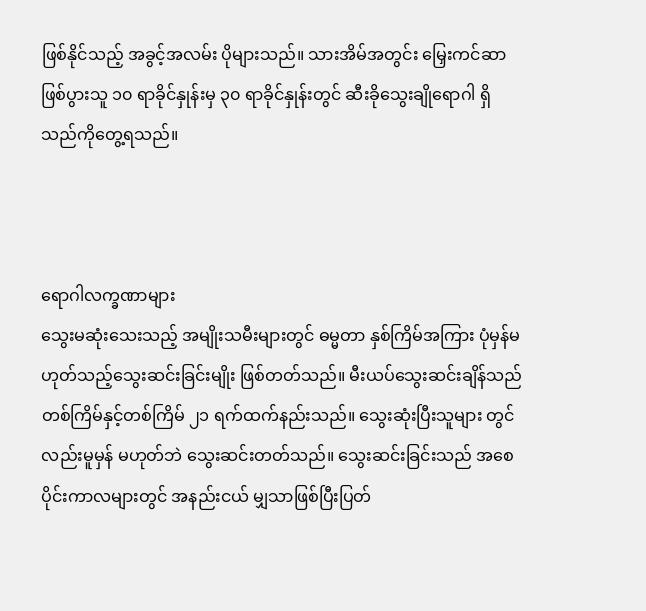ဖြစ်နိုင်သည့် အခွင့်အလမ်း ပိုများသည်။ သားအိမ်အတွင်း မြှေးကင်ဆာဖြစ်ပွားသူ ၁၀ ရာခိုင်နှုန်းမှ ၃၀ ရာခိုင်နှုန်းတွင် ဆီးခိုသွေးချိုရောဂါ ရှိသည်ကိုတွေ့ရသည်။



ရောဂါလက္ခဏာများ
သွေးမဆုံးသေးသည့် အမျိုးသမီးများတွင် ဓမ္မတာ နှစ်ကြိမ်အကြား ပုံမှန်မဟုတ်သည့်သွေးဆင်းခြင်းမျိုး ဖြစ်တတ်သည်။ မီးယပ်သွေးဆင်းချိန်သည် တစ်ကြိမ်နှင့်တစ်ကြိမ် ၂၁ ရက်ထက်နည်းသည်။ သွေးဆုံးပြီးသူများ တွင်လည်းမူမှန် မဟုတ်ဘဲ သွေးဆင်းတတ်သည်။ သွေးဆင်းခြင်းသည် အစေပိုင်းကာလများတွင် အနည်းငယ် မျှသာဖြစ်ပြီးပြတ်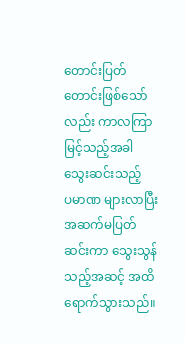တောင်းပြတ်တောင်းဖြစ်သော်လည်း ကာလကြာမြင့်သည့်အခါ သွေးဆင်းသည့်
ပမာဏ များလာပြီးအဆက်မပြတ်ဆင်းကာ သွေးသွန်သည့်အဆင့် အထိရောက်သွားသည်။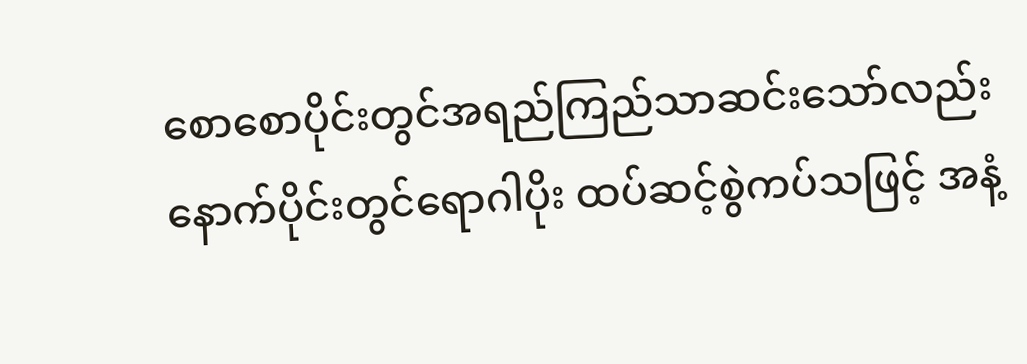စောစောပိုင်းတွင်အရည်ကြည်သာဆင်းသော်လည်း နောက်ပိုင်းတွင်ရောဂါပိုး ထပ်ဆင့်စွဲကပ်သဖြင့် အနံ့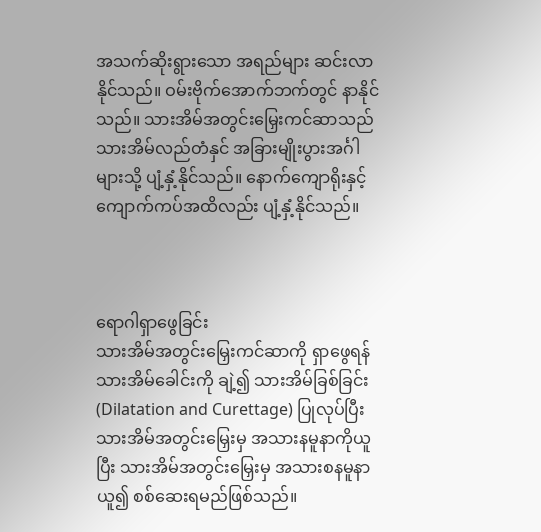အသက်ဆိုးရွားသော အရည်များ ဆင်းလာနိုင်သည်။ ဝမ်းဗိုက်အောက်ဘက်တွင် နာနိုင်သည်။ သားအိမ်အတွင်းမြှေးကင်ဆာသည် သားအိမ်လည်တံနှင် အခြားမျိုးပွားအင်္ဂါများသို့ ပျံ့နှံ့နိုင်သည်။ နောက်ကျောရိုးနှင့်ကျောက်ကပ်အထိလည်း ပျံ့နှံ့နိုင်သည်။



ရောဂါရှာဖွေခြင်း
သားအိမ်အတွင်းမြှေးကင်ဆာကို ရှာဖွေရန် သားအိမ်ခေါင်းကို ချဲ့၍ သားအိမ်ခြစ်ခြင်း (Dilatation and Curettage) ပြုလုပ်ပြီး သားအိမ်အတွင်းမြှေးမှ အသားနမူနာကိုယူပြီး သားအိမ်အတွင်းမြှေးမှ အသားစနမူနာယူ၍ စစ်ဆေးရမည်ဖြစ်သည်။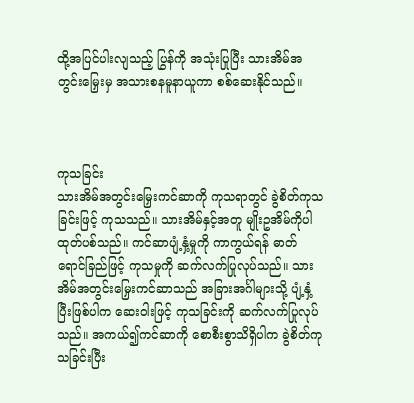ထို့အပြင်ပါးလျသည့် ပြွန်ကို အသုံးပြုပြီး သားအိမ်အတွင်းမြှေးမှ အသားစနမူနာယူကာ စစ်ဆေးနိုင်သည်။



ကုသခြင်း
သားအိမ်အတွင်းမြှေးကင်ဆာကို ကုသရာတွင် ခွဲစိတ်ကုသခြင်းဖြင့် ကုသသည်။ သားအိမ်နှင့်အတူ မျိုးဥအိမ်ကိုပါ ထုတ်ပစ်သည်။ ကင်ဆာပျံ့နှံ့မှုကို ကာကွယ်ရန် ဓာတ်ရောင်ခြည်ဖြင့် ကုသမှုကို ဆက်လက်ပြုလုပ်သည်။ သားအိမ်အတွင်းမြှေးကင်ဆာသည် အခြားအင်္ဂါများသို့ ပျံ့နှံ့ပြီးဖြစ်ပါက ဆေးဝါးဖြင့် ကုသခြင်းကို ဆက်လက်ပြုလုပ်သည်။ အကယ်၍ကင်ဆာကို စောစီးစွာသိရှိပါက ခွဲစိတ်ကုသခြင်းပြီး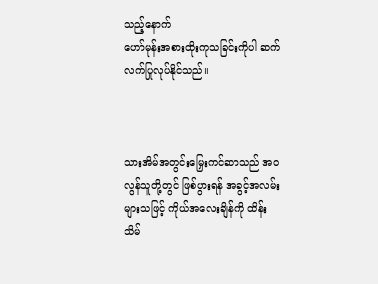သည့်နောက်
ဟော်မုန်းအစားထိုးကုသခြင်းကိုပါ ဆက်လက်ပြုလုပ်နိုင်သည်။



သားအိမ်အတွင်းမြှေးကင်ဆာသည် အဝလွန်သူတို့တွင် ဖြစ်ပွားရန် အခွင့်အလမ်းများသဖြင့် ကိုယ်အလေးချိန်ကို ထိန်းသိမ်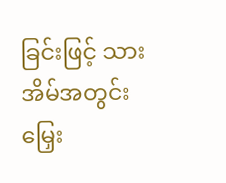ခြင်းဖြင့် သားအိမ်အတွင်း မြှေး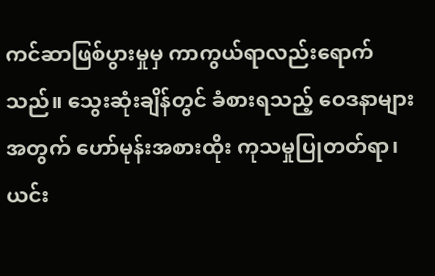ကင်ဆာဖြစ်ပွားမှုမှ ကာကွယ်ရာလည်းရောက်သည်။ သွေးဆုံးချိန်တွင် ခံစားရသည့် ဝေဒနာများအတွက် ဟော်မုန်းအစားထိုး ကုသမှုပြုတတ်ရာ၊ ယင်း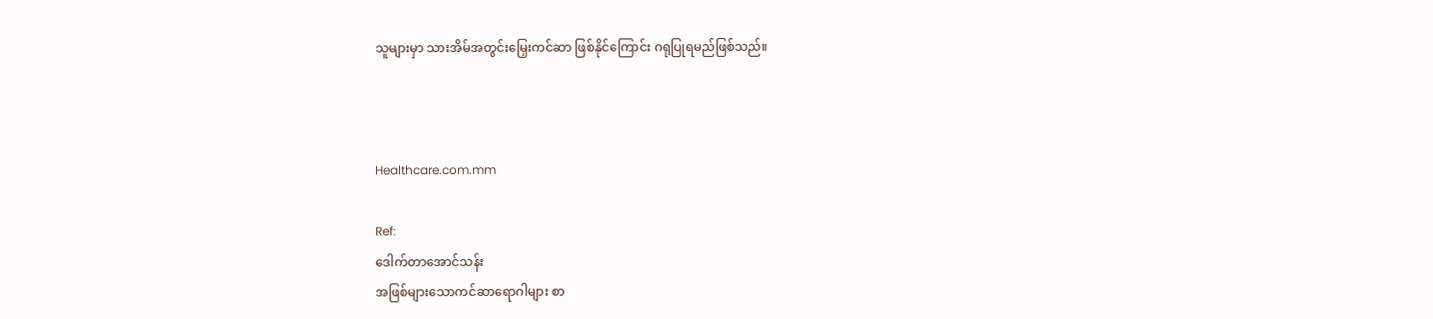သူများမှာ သားအိမ်အတွင်းမြှေးကင်ဆာ ဖြစ်နိုင်ကြောင်း ဂရုပြုရမည်ဖြစ်သည်။



Healthcare.com.mm

Ref:
ဒေါက်တာအောင်သန်း
အဖြစ်များသောကင်ဆာရောဂါများ စာ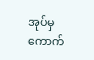အုပ်မှကောက်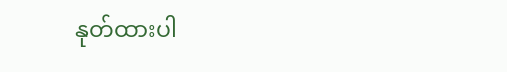နုတ်ထားပါ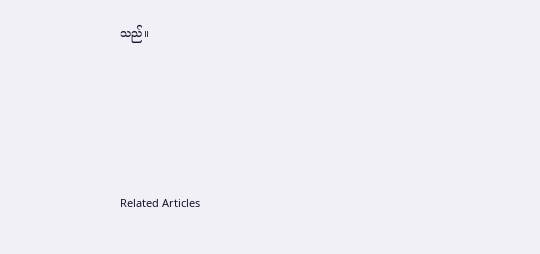သည်။






Related Articles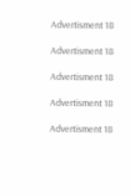Advertisment 18

Advertisment 18

Advertisment 18

Advertisment 18

Advertisment 18